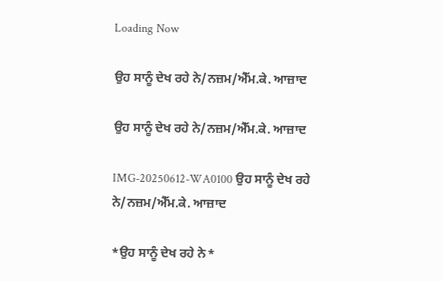Loading Now

ਉਹ ਸਾਨੂੰ ਦੇਖ ਰਹੇ ਨੇ/ਨਜ਼ਮ/ਐੱਮ.ਕੇ. ਆਜ਼ਾਦ

ਉਹ ਸਾਨੂੰ ਦੇਖ ਰਹੇ ਨੇ/ਨਜ਼ਮ/ਐੱਮ.ਕੇ. ਆਜ਼ਾਦ

IMG-20250612-WA0100 ਉਹ ਸਾਨੂੰ ਦੇਖ ਰਹੇ ਨੇ/ਨਜ਼ਮ/ਐੱਮ.ਕੇ. ਆਜ਼ਾਦ

*ਉਹ ਸਾਨੂੰ ਦੇਖ ਰਹੇ ਨੇ*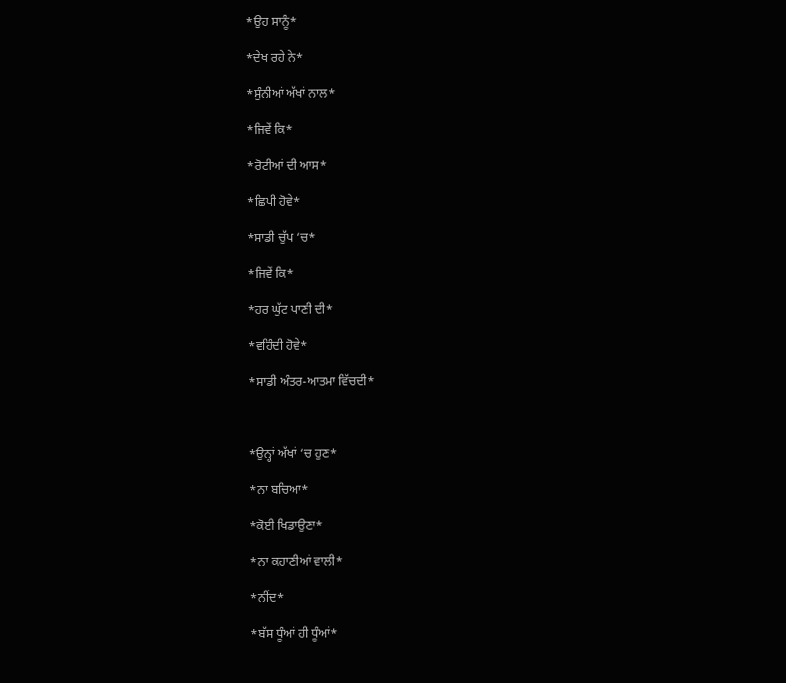*ਉਹ ਸਾਨੂੰ*

*ਦੇਖ ਰਹੇ ਨੇ*

*ਸੁੰਨੀਆਂ ਅੱਖਾਂ ਨਾਲ*

*ਜਿਵੇਂ ਕਿ*

*ਰੋਟੀਆਂ ਦੀ ਆਸ*

*ਛਿਪੀ ਹੋਵੇ*

*ਸਾਡੀ ਚੁੱਪ ‘ਚ*

*ਜਿਵੇਂ ਕਿ*

*ਹਰ ਘੁੱਟ ਪਾਣੀ ਦੀ*

*ਵਹਿੰਦੀ ਹੋਵੇ*

*ਸਾਡੀ ਅੰਤਰ-ਆਤਮਾ ਵਿੱਚਦੀ*



*ਉਨ੍ਹਾਂ ਅੱਖਾਂ ‘ਚ ਹੁਣ*

*ਨਾ ਬਚਿਆ*

*ਕੋਈ ਖਿਡਾਉਣਾ*

*ਨਾ ਕਹਾਣੀਆਂ ਵਾਲੀ*

*ਨੀਂਦ*

*ਬੱਸ ਧੂੰਆਂ ਹੀ ਧੂੰਆਂ*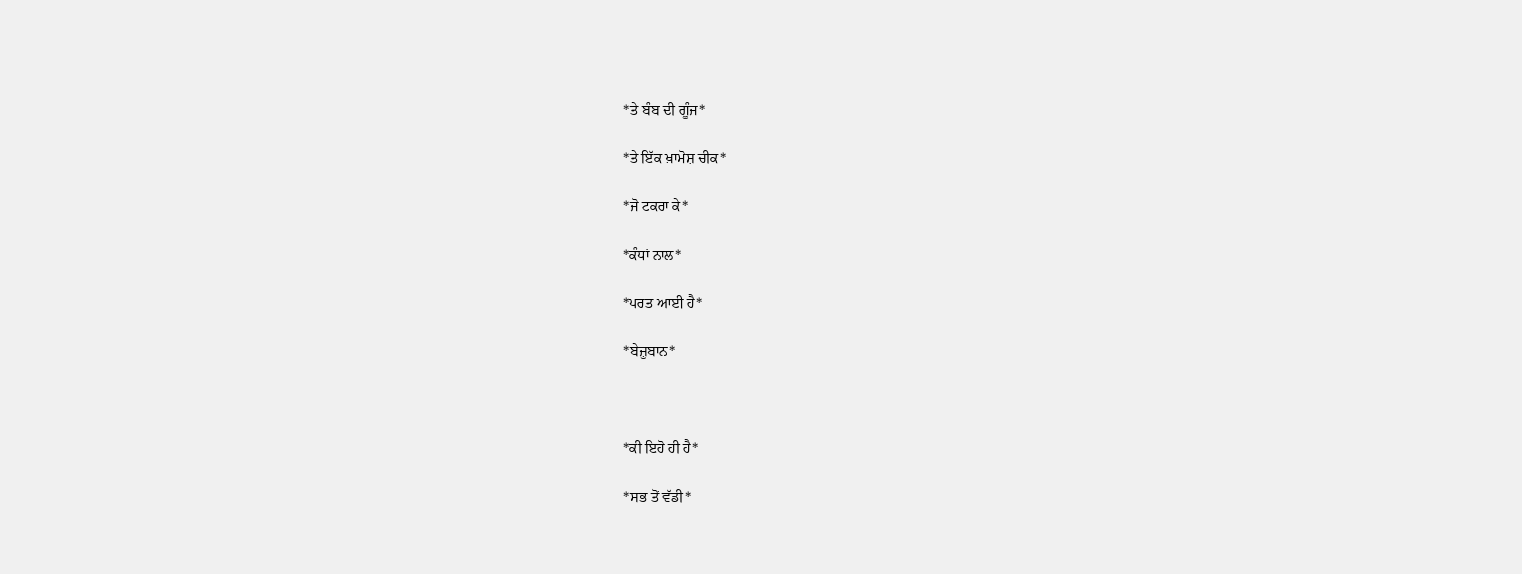*ਤੇ ਬੰਬ ਦੀ ਗੂੰਜ*

*ਤੇ ਇੱਕ ਖ਼ਾਮੋਸ਼ ਚੀਕ*

*ਜੋ ਟਕਰਾ ਕੇ*

*ਕੰਧਾਂ ਨਾਲ*

*ਪਰਤ ਆਈ ਹੈ*

*ਬੇਜ਼ੁਬਾਨ*



*ਕੀ ਇਹੋ ਹੀ ਹੈ*

*ਸਭ ਤੋਂ ਵੱਡੀ*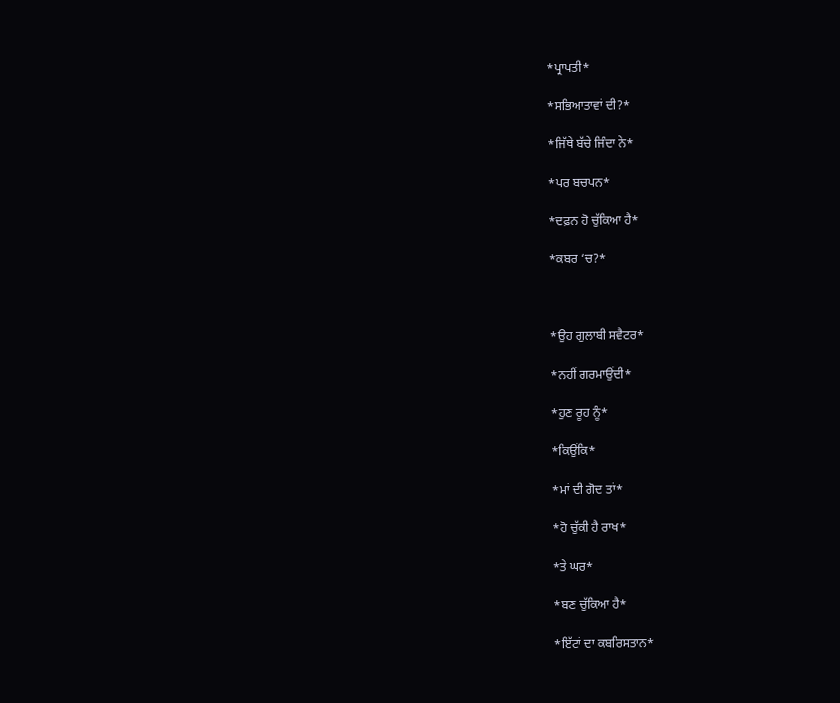*ਪ੍ਰਾਪਤੀ*

*ਸਭਿਆਤਾਵਾਂ ਦੀ?*

*ਜਿੱਥੇ ਬੱਚੇ ਜਿੰਦਾ ਨੇ*

*ਪਰ ਬਚਪਨ*

*ਦਫ਼ਨ ਹੋ ਚੁੱਕਿਆ ਹੈ*

*ਕਬਰ ‘ਚ?*



*ਉਹ ਗੁਲਾਬੀ ਸਵੈਟਰ*

*ਨਹੀਂ ਗਰਮਾਉਂਦੀ*

*ਹੁਣ ਰੂਹ ਨੂੰ*

*ਕਿਉਂਕਿ*

*ਮਾਂ ਦੀ ਗੋਦ ਤਾਂ*

*ਹੋ ਚੁੱਕੀ ਹੈ ਰਾਖ*

*ਤੇ ਘਰ*

*ਬਣ ਚੁੱਕਿਆ ਹੈ*

*ਇੱਟਾਂ ਦਾ ਕਬਰਿਸਤਾਨ*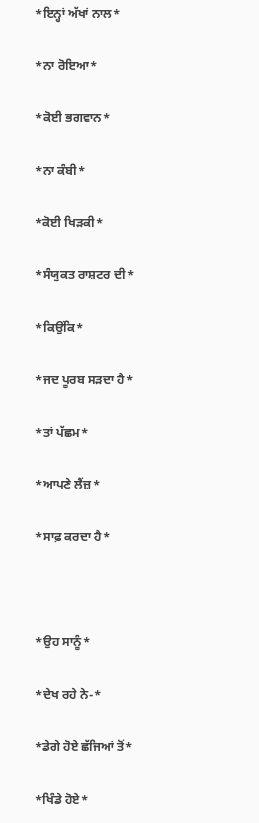*ਇਨ੍ਹਾਂ ਅੱਖਾਂ ਨਾਲ*

*ਨਾ ਰੋਇਆ*

*ਕੋਈ ਭਗਵਾਨ*

*ਨਾ ਕੰਬੀ*

*ਕੋਈ ਖਿੜਕੀ*

*ਸੰਯੁਕਤ ਰਾਸ਼ਟਰ ਦੀ*

*ਕਿਉਂਕਿ*

*ਜਦ ਪੂਰਬ ਸੜਦਾ ਹੈ*

*ਤਾਂ ਪੱਛਮ*

*ਆਪਣੇ ਲੈਂਜ਼*

*ਸਾਫ਼ ਕਰਦਾ ਹੈ*



*ਉਹ ਸਾਨੂੰ*

*ਦੇਖ ਰਹੇ ਨੇ-*

*ਡੇਗੇ ਹੋਏ ਛੱਜਿਆਂ ਤੋਂ*

*ਖਿੰਡੇ ਹੋਏ*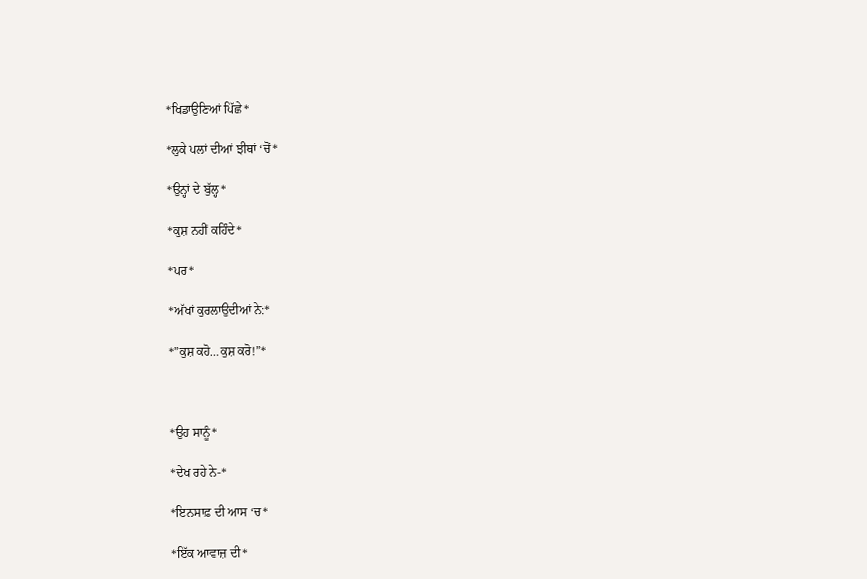*ਖਿਡਾਉਣਿਆਂ ਪਿੱਛੇ*

*ਲੁਕੇ ਪਲਾਂ ਦੀਆਂ ਝੀਥਾਂ ‘ਚੋਂ*

*ਉਨ੍ਹਾਂ ਦੇ ਬੁੱਲ੍ਹ*

*ਕੁਸ਼ ਨਹੀਂ ਕਹਿੰਦੇ*

*ਪਰ*

*ਅੱਖਾਂ ਕੁਰਲਾਉਦੀਆਂ ਨੇ:*

*”ਕੁਸ਼ ਕਹੋ…ਕੁਸ਼ ਕਰੋ!”*



*ਉਹ ਸਾਨੂੰ*

*ਦੇਖ ਰਹੇ ਨੇ-*

*ਇਨਸਾਫ਼ ਦੀ ਆਸ ‘ਚ*

*ਇੱਕ ਆਵਾਜ਼ ਦੀ*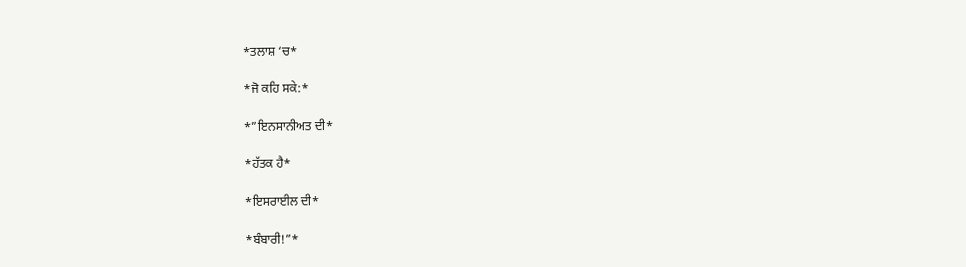*ਤਲਾਸ਼ ‘ਚ*

*ਜੋ ਕਹਿ ਸਕੇ:*

*”ਇਨਸਾਨੀਅਤ ਦੀ*

*ਹੱਤਕ ਹੈ*

*ਇਸਰਾਈਲ ਦੀ*

*ਬੰਬਾਰੀ!”*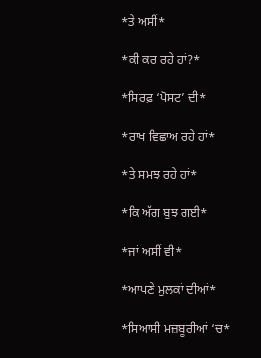*ਤੇ ਅਸੀਂ*

*ਕੀ ਕਰ ਰਹੇ ਹਾਂ?*

*ਸਿਰਫ਼ ‘ਪੋਸਟ’ ਦੀ*

*ਰਾਖ ਵਿਛਾਅ ਰਹੇ ਹਾਂ*

*ਤੇ ਸਮਝ ਰਹੇ ਹਾਂ*

*ਕਿ ਅੱਗ ਬੁਝ ਗਈ*

*ਜਾਂ ਅਸੀਂ ਵੀ*

*ਆਪਣੇ ਮੁਲਕਾਂ ਦੀਆਂ*

*ਸਿਆਸੀ ਮਜ਼ਬੂਰੀਆਂ ‘ਚ*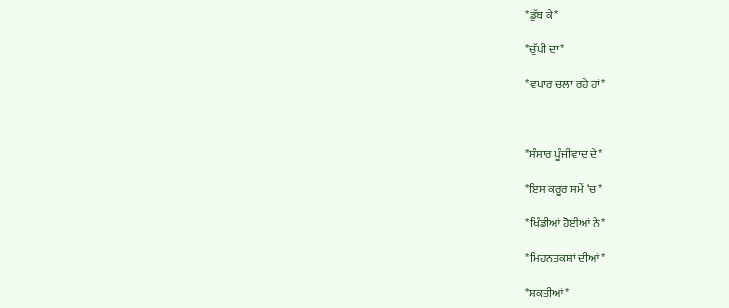*ਡੁੱਬ ਕੇ*

*ਚੁੱਪੀ ਦਾ*

*ਵਪਾਰ ਚਲਾ ਰਹੇ ਹਾਂ*



*ਸੰਸਾਰ ਪੂੰਜੀਵਾਦ ਦੇ*

*ਇਸ ਕਰੂਰ ਸਮੇਂ ‘ਚ*

*ਖਿੰਡੀਆਂ ਹੋਈਆਂ ਨੇ*

*ਮਿਹਨਤਕਸ਼ਾਂ ਦੀਆਂ*

*ਸ਼ਕਤੀਆਂ*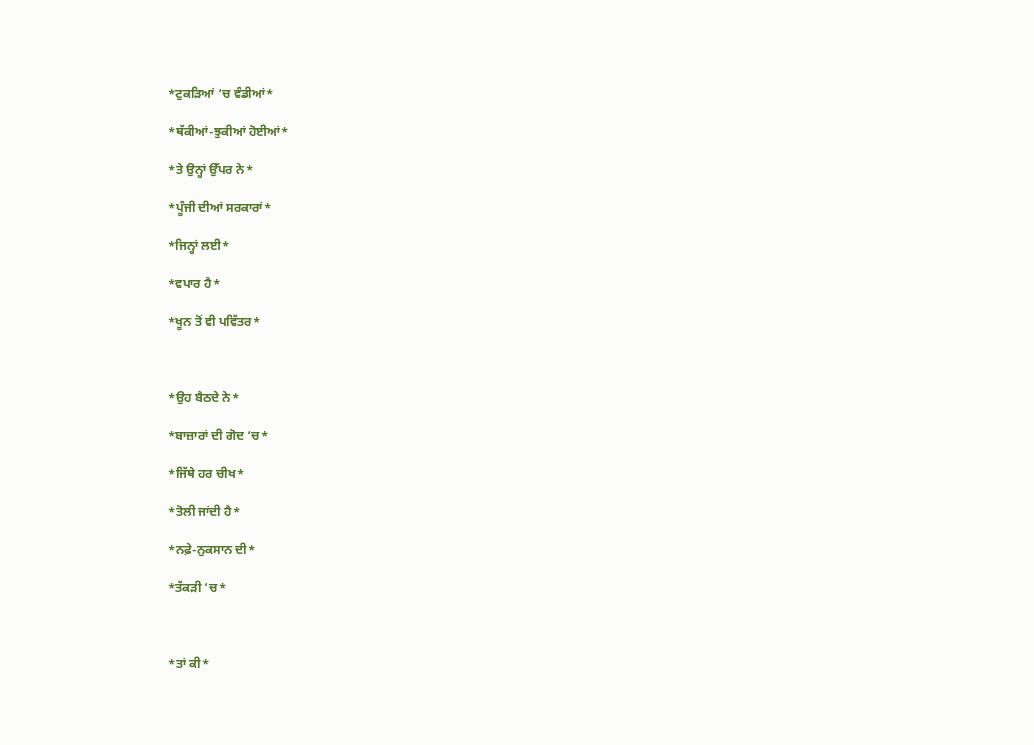*ਟੁਕੜਿਆਂ ‘ਚ ਵੰਡੀਆਂ*

*ਥੱਕੀਆਂ-ਝੁਕੀਆਂ ਹੋਈਆਂ*

*ਤੇ ਉਨ੍ਹਾਂ ਉੱਪਰ ਨੇ*

*ਪੂੰਜੀ ਦੀਆਂ ਸਰਕਾਰਾਂ*

*ਜਿਨ੍ਹਾਂ ਲਈ*

*ਵਪਾਰ ਹੈ*

*ਖੂਨ ਤੋਂ ਵੀ ਪਵਿੱਤਰ*



*ਉਹ ਬੈਠਦੇ ਨੇ*

*ਬਾਜ਼ਾਰਾਂ ਦੀ ਗੋਦ ‘ਚ*

*ਜਿੱਥੇ ਹਰ ਚੀਖ*

*ਤੋਲੀ ਜਾਂਦੀ ਹੈ*

*ਨਫ਼ੇ-ਨੁਕਸਾਨ ਦੀ*

*ਤੱਕੜੀ ‘ਚ*



*ਤਾਂ ਕੀ*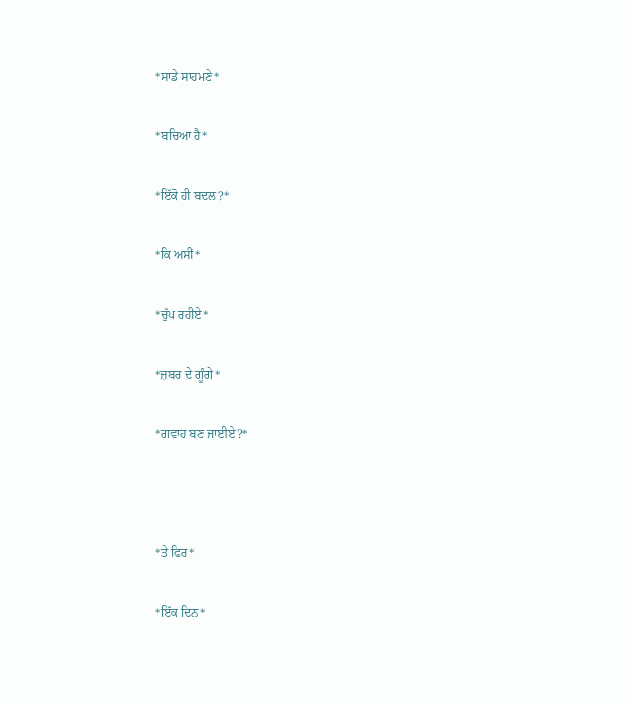*ਸਾਡੇ ਸਾਹਮਣੇ*

*ਬਚਿਆ ਹੈ*

*ਇੱਕੋ ਹੀ ਬਦਲ?*

*ਕਿ ਅਸੀਂ*

*ਚੁੱਪ ਰਹੀਏ*

*ਜ਼ਬਰ ਦੇ ਗੂੰਗੇ*

*ਗਵਾਹ ਬਣ ਜਾਈਏ?*



*ਤੇ ਫਿਰ*

*ਇੱਕ ਦਿਨ*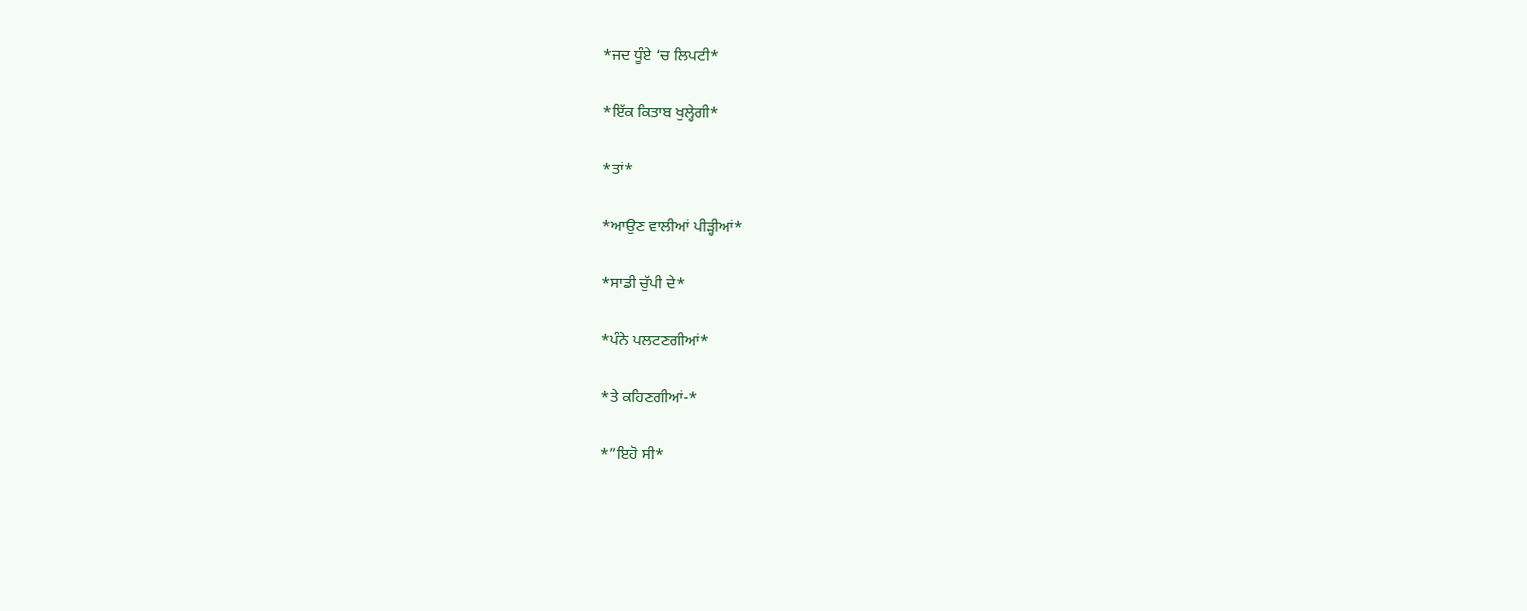*ਜਦ ਧੂੰਏ ‘ਚ ਲਿਪਟੀ*

*ਇੱਕ ਕਿਤਾਬ ਖੁਲ੍ਹੇਗੀ*

*ਤਾਂ*

*ਆਉਣ ਵਾਲੀਆਂ ਪੀੜ੍ਹੀਆਂ*

*ਸਾਡੀ ਚੁੱਪੀ ਦੇ*

*ਪੰਨੇ ਪਲਟਣਗੀਆਂ*

*ਤੇ ਕਹਿਣਗੀਆਂ-*

*”ਇਹੋ ਸੀ*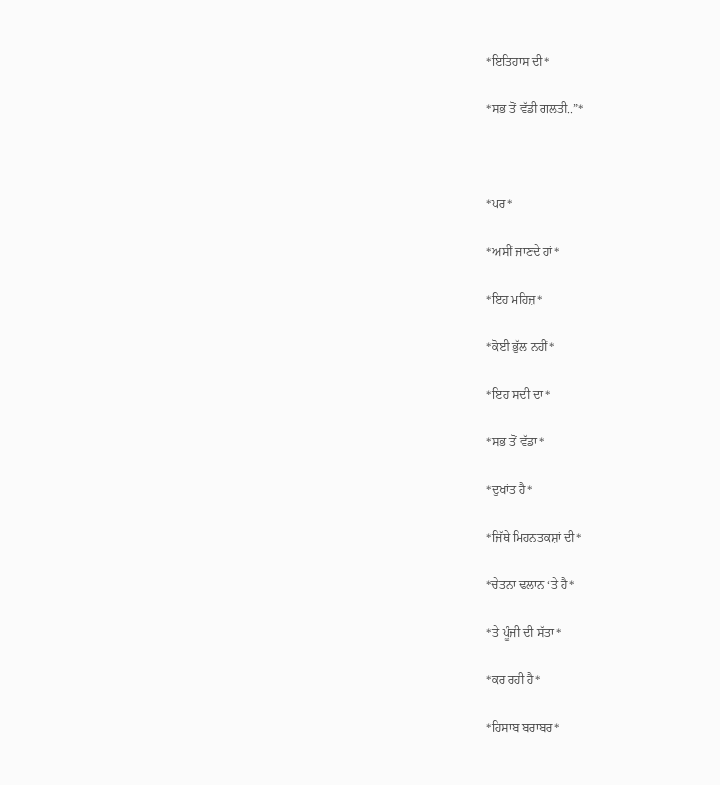*ਇਤਿਹਾਸ ਦੀ*

*ਸਭ ਤੋਂ ਵੱਡੀ ਗਲਤੀ..”*



*ਪਰ*

*ਅਸੀਂ ਜਾਣਦੇ ਹਾਂ*

*ਇਹ ਮਹਿਜ਼*

*ਕੋਈ ਭੁੱਲ ਨਹੀਂ*

*ਇਹ ਸਦੀ ਦਾ*

*ਸਭ ਤੋਂ ਵੱਡਾ*

*ਦੁਖਾਂਤ ਹੈ*

*ਜਿੱਥੇ ਮਿਹਨਤਕਸ਼ਾਂ ਦੀ*

*ਚੇਤਨਾ ਢਲਾਨ ‘ਤੇ ਹੈ*

*ਤੇ ਪੂੰਜੀ ਦੀ ਸੱਤਾ*

*ਕਰ ਰਹੀ ਹੈ*

*ਹਿਸਾਬ ਬਰਾਬਰ*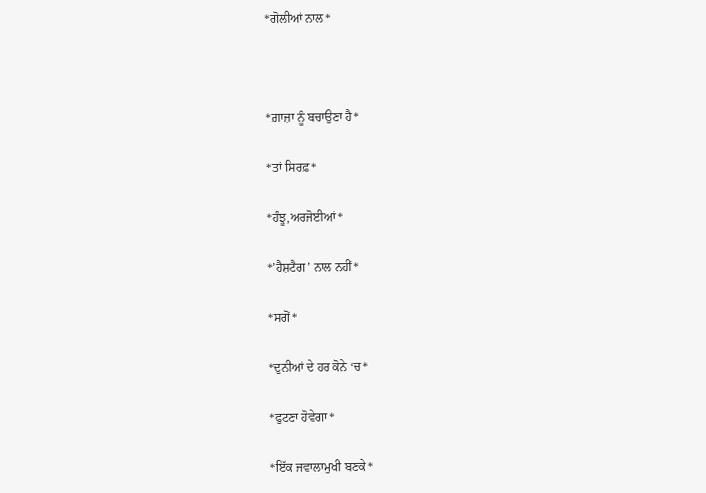*ਗੋਲੀਆਂ ਨਾਲ*



*ਗ਼ਾਜ਼ਾ ਨੂੰ ਬਚਾਉਣਾ ਹੈ*

*ਤਾਂ ਸਿਰਫ਼*

*ਹੰਝੂ,ਅਰਜੋਈਆਂ*

*’ਹੈਸ਼ਟੈਗ’ ਨਾਲ ਨਹੀਂ*

*ਸਗੋਂ*

*ਦੁਨੀਆਂ ਦੇ ਹਰ ਕੋਨੇ ‘ਚ*

*ਫੁਟਣਾ ਹੋਵੇਗਾ*

*ਇੱਕ ਜਵਾਲਾਮੁਖੀ ਬਣਕੇ*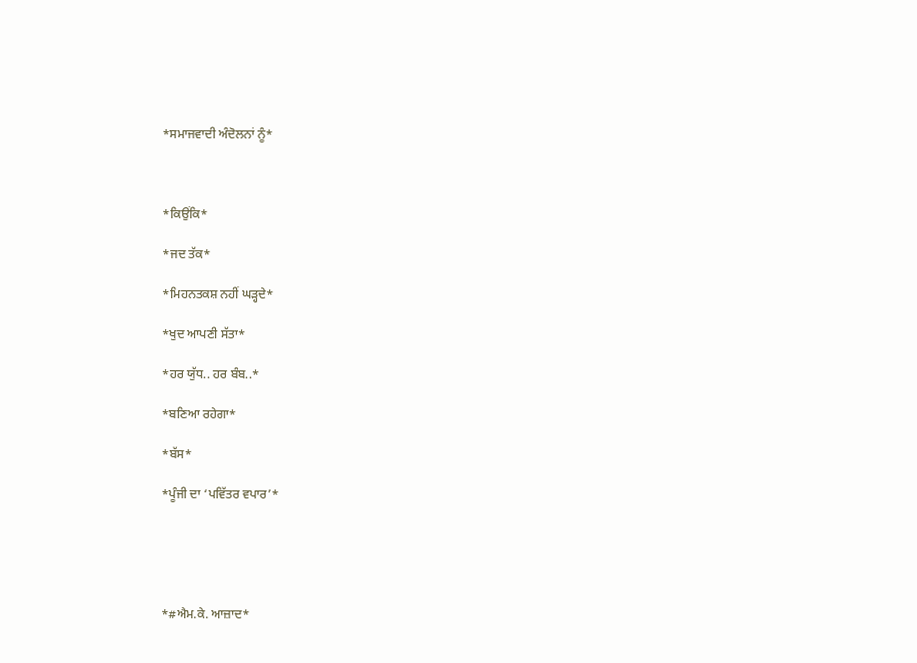*ਸਮਾਜਵਾਦੀ ਅੰਦੋਲਨਾਂ ਨੂੰ*



*ਕਿਉਂਕਿ*

*ਜਦ ਤੱਕ*

*ਮਿਹਨਤਕਸ਼ ਨਹੀਂ ਘੜ੍ਹਦੇ*

*ਖੁਦ ਆਪਣੀ ਸੱਤਾ*

*ਹਰ ਯੁੱਧ.. ਹਰ ਬੰਬ..*

*ਬਣਿਆ ਰਹੇਗਾ*

*ਬੱਸ*

*ਪੂੰਜੀ ਦਾ ‘ਪਵਿੱਤਰ ਵਪਾਰ’*





*#ਐਮ.ਕੇ. ਆਜ਼ਾਦ*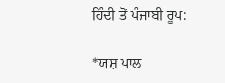ਹਿੰਦੀ ਤੋਂ ਪੰਜਾਬੀ ਰੂਪ:

*ਯਸ਼ ਪਾਲ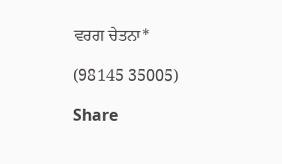ਵਰਗ ਚੇਤਨਾ*

(98145 35005)

Share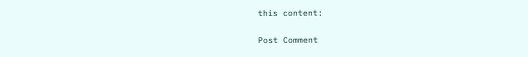this content:

Post Comment